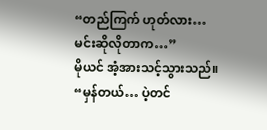“တည်ကြက် ဟုတ်လား… မင်းဆိုလိုတာက…”
မိုယင် အံ့အားသင့်သွားသည်။
“မှန်တယ်… ပဲ့တင်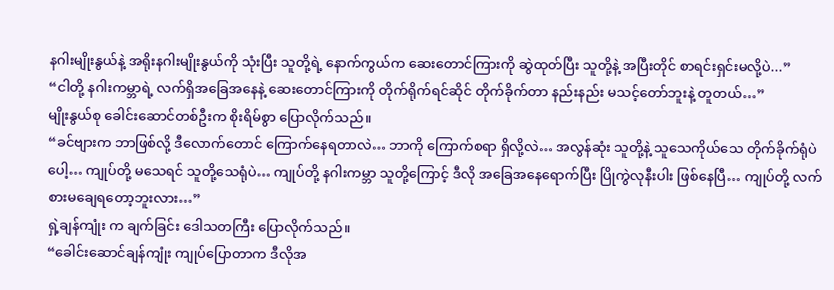နဂါးမျိုးနွယ်နဲ့ အရိုးနဂါးမျိုးနွယ်ကို သုံးပြီး သူတို့ရဲ့ နောက်ကွယ်က ဆေးတောင်ကြားကို ဆွဲထုတ်ပြီး သူတို့နဲ့ အပြီးတိုင် စာရင်းရှင်းမလို့ပဲ...”
“ငါတို့ နဂါးကမ္ဘာရဲ့ လက်ရှိအခြေအနေနဲ့ ဆေးတောင်ကြားကို တိုက်ရိုက်ရင်ဆိုင် တိုက်ခိုက်တာ နည်းနည်း မသင့်တော်ဘူးနဲ့ တူတယ်…”
မျိုးနွယ်စု ခေါင်းဆောင်တစ်ဦးက စိုးရိမ်စွာ ပြောလိုက်သည်။
“ခင်ဗျားက ဘာဖြစ်လို့ ဒီလောက်တောင် ကြောက်နေရတာလဲ… ဘာကို ကြောက်စရာ ရှိလို့လဲ… အလွန်ဆုံး သူတို့နဲ့ သူသေကိုယ်သေ တိုက်ခိုက်ရုံပဲပေါ့… ကျုပ်တို့ မသေရင် သူတို့သေရုံပဲ… ကျုပ်တို့ နဂါးကမ္ဘာ သူတို့ကြောင့် ဒီလို အခြေအနေရောက်ပြီး ပြိုကွဲလုနီးပါး ဖြစ်နေပြီ… ကျုပ်တို့ လက်စားမချေရတော့ဘူးလား…”
ရှဲ့ချန်ကျုံး က ချက်ခြင်း ဒေါသတကြီး ပြောလိုက်သည်။
“ခေါင်းဆောင်ချန်ကျုံး ကျုပ်ပြောတာက ဒီလိုအ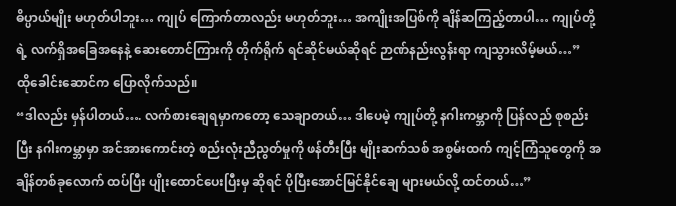ဓိပ္ပာယ်မျိုး မဟုတ်ပါဘူး… ကျုပ် ကြောက်တာလည်း မဟုတ်ဘူး… အကျိုးအပြစ်ကို ချိန်ဆကြည့်တာပါ… ကျုပ်တို့ရဲ့ လက်ရှိအခြေအနေနဲ့ ဆေးတောင်ကြားကို တိုက်ရိုက် ရင်ဆိုင်မယ်ဆိုရင် ဉာဏ်နည်းလွန်းရာ ကျသွားလိမ့်မယ်…”
ထိုခေါင်းဆောင်က ပြောလိုက်သည်။
“ဒါလည်း မှန်ပါတယ်…. လက်စားချေရမှာကတော့ သေချာတယ်… ဒါပေမဲ့ ကျုပ်တို့ နဂါးကမ္ဘာကို ပြန်လည် စုစည်းပြီး နဂါးကမ္ဘာမှာ အင်အားကောင်းတဲ့ စည်းလုံးညီညွတ်မှုကို ဖန်တီးပြီး မျိုးဆက်သစ် အစွမ်းထက် ကျင့်ကြံသူတွေကို အချိန်တစ်ခုလောက် ထပ်ပြီး ပျိုးထောင်ပေးပြီးမှ ဆိုရင် ပိုပြီးအောင်မြင်နိုင်ချေ များမယ်လို့ ထင်တယ်…”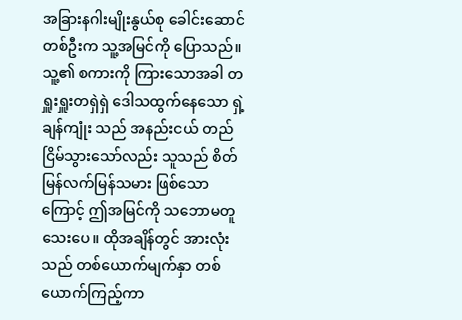အခြားနဂါးမျိုးနွယ်စု ခေါင်းဆောင်တစ်ဦးက သူ့အမြင်ကို ပြောသည်။ သူ့၏ စကားကို ကြားသောအခါ တရှူးရှူးတရှဲရှဲ ဒေါသထွက်နေသော ရှဲ့ချန်ကျုံး သည် အနည်းငယ် တည်ငြိမ်သွားသော်လည်း သူသည် စိတ်မြန်လက်မြန်သမား ဖြစ်သောကြောင့် ဤအမြင်ကို သဘောမတူသေးပေ။ ထိုအချိန်တွင် အားလုံးသည် တစ်ယောက်မျက်နှာ တစ်ယောက်ကြည့်ကာ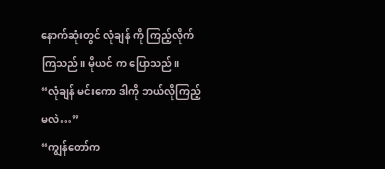နောက်ဆုံးတွင် လုံချန် ကို ကြည့်လိုက်ကြသည်။ မိုယင် က ပြောသည်။
“လုံချန် မင်းကော ဒါကို ဘယ်လိုကြည့်မလဲ…”
“ကျွန်တော်က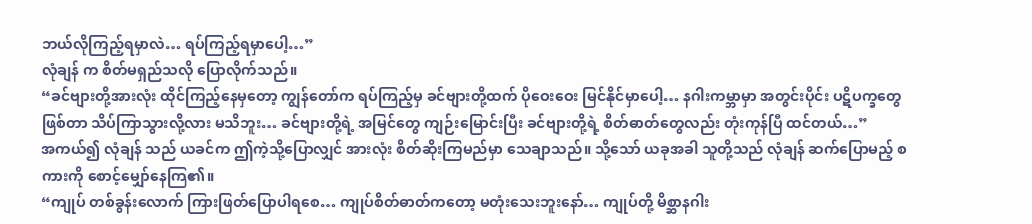ဘယ်လိုကြည့်ရမှာလဲ… ရပ်ကြည့်ရမှာပေါ့…”
လုံချန် က စိတ်မရှည်သလို ပြောလိုက်သည်။
“ခင်ဗျားတို့အားလုံး ထိုင်ကြည့်နေမှတော့ ကျွန်တော်က ရပ်ကြည့်မှ ခင်ဗျားတို့ထက် ပိုဝေးဝေး မြင်နိုင်မှာပေါ့… နဂါးကမ္ဘာမှာ အတွင်းပိုင်း ပဋိပက္ခတွေ ဖြစ်တာ သိပ်ကြာသွားလို့လား မသိဘူး… ခင်ဗျားတို့ရဲ့ အမြင်တွေ ကျဉ်းမြောင်းပြီး ခင်ဗျားတို့ရဲ့ စိတ်ဓာတ်တွေလည်း တုံးကုန်ပြီ ထင်တယ်…”
အကယ်၍ လုံချန် သည် ယခင်က ဤကဲ့သို့ပြောလျှင် အားလုံး စိတ်ဆိုးကြမည်မှာ သေချာသည်။ သို့သော် ယခုအခါ သူတို့သည် လုံချန် ဆက်ပြောမည့် စကားကို စောင့်မျှော်နေကြ၏။
“ကျုပ် တစ်ခွန်းလောက် ကြားဖြတ်ပြောပါရစေ… ကျုပ်စိတ်ဓာတ်ကတော့ မတုံးသေးဘူးနော်… ကျုပ်တို့ မိစ္ဆာနဂါး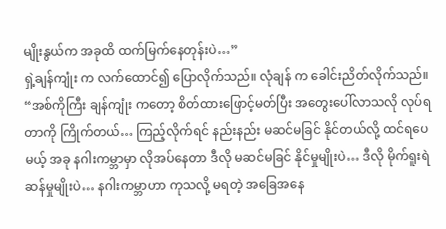မျိုးနွယ်က အခုထိ ထက်မြက်နေတုန်းပဲ…”
ရှဲ့ချန်ကျုံး က လက်ထောင်၍ ပြောလိုက်သည်။ လုံချန် က ခေါင်းညိတ်လိုက်သည်။
“အစ်ကိုကြီး ချန်ကျုံး ကတော့ စိတ်ထားဖြောင့်မတ်ပြီး အတွေးပေါ်လာသလို လုပ်ရတာကို ကြိုက်တယ်… ကြည့်လိုက်ရင် နည်းနည်း မဆင်မခြင် နိုင်တယ်လို့ ထင်ရပေမယ့် အခု နဂါးကမ္ဘာမှာ လိုအပ်နေတာ ဒီလို မဆင်မခြင် နိုင်မှုမျိုးပဲ… ဒီလို မိုက်ရူးရဲ ဆန်မှုမျိုးပဲ… နဂါးကမ္ဘာဟာ ကုသလို့ မရတဲ့ အခြေအနေ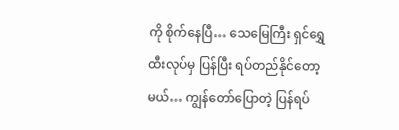ကို စိုက်နေပြီ… သေမြေကြီး ရှင်ရွှေထီးလုပ်မှ ပြန်ပြီး ရပ်တည်နိုင်တော့မယ်… ကျွန်တော်ပြောတဲ့ ပြန်ရပ်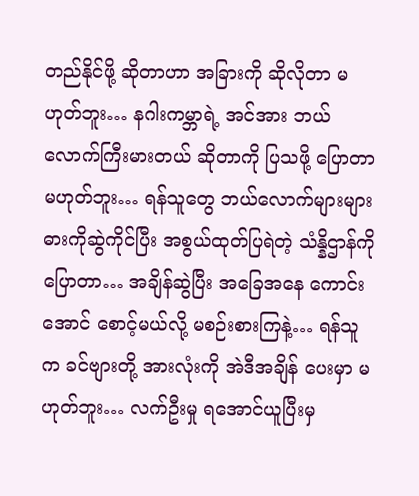တည်နိုင်ဖို့ ဆိုတာဟာ အခြားကို ဆိုလိုတာ မဟုတ်ဘူး… နဂါးကမ္ဘာရဲ့ အင်အား ဘယ်လောက်ကြီးမားတယ် ဆိုတာကို ပြသဖို့ ပြောတာမဟုတ်ဘူး… ရန်သူတွေ ဘယ်လောက်များများ ဓားကိုဆွဲကိုင်ပြီး အစွယ်ထုတ်ပြရဲတဲ့ သံန္နိဌာန်ကိုပြောတာ… အချိန်ဆွဲပြီး အခြေအနေ ကောင်းအောင် စောင့်မယ်လို့ မစဉ်းစားကြနဲ့… ရန်သူက ခင်ဗျားတို့ အားလုံးကို အဲဒီအချိန် ပေးမှာ မဟုတ်ဘူး… လက်ဦးမှု ရအောင်ယူပြီးမှ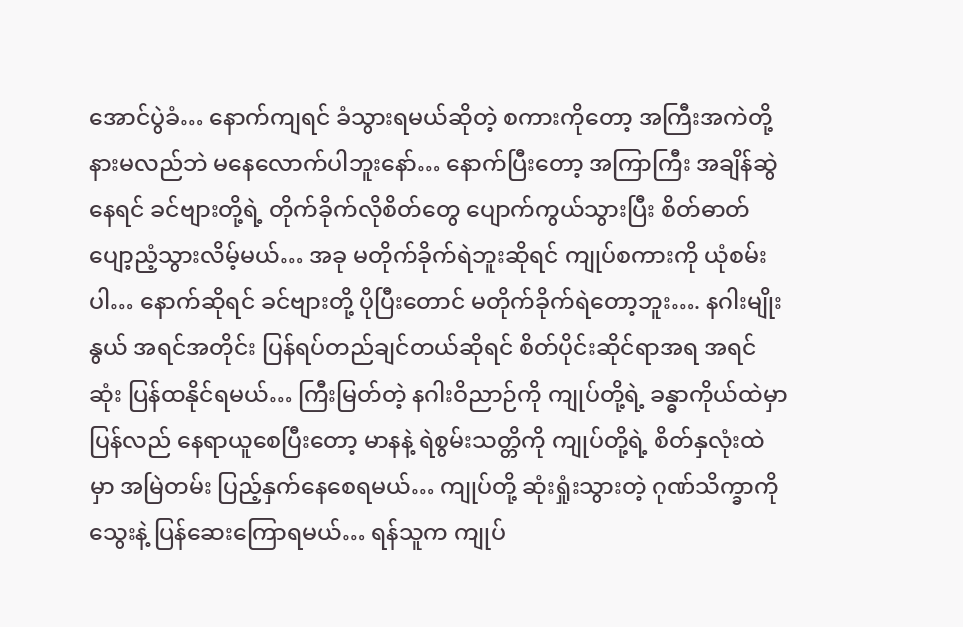အောင်ပွဲခံ… နောက်ကျရင် ခံသွားရမယ်ဆိုတဲ့ စကားကိုတော့ အကြီးအကဲတို့ နားမလည်ဘဲ မနေလောက်ပါဘူးနော်… နောက်ပြီးတော့ အကြာကြီး အချိန်ဆွဲနေရင် ခင်ဗျားတို့ရဲ့ တိုက်ခိုက်လိုစိတ်တွေ ပျောက်ကွယ်သွားပြီး စိတ်ဓာတ်ပျော့ညံ့သွားလိမ့်မယ်… အခု မတိုက်ခိုက်ရဲဘူးဆိုရင် ကျုပ်စကားကို ယုံစမ်းပါ… နောက်ဆိုရင် ခင်ဗျားတို့ ပိုပြီးတောင် မတိုက်ခိုက်ရဲတော့ဘူး…. နဂါးမျိုးနွယ် အရင်အတိုင်း ပြန်ရပ်တည်ချင်တယ်ဆိုရင် စိတ်ပိုင်းဆိုင်ရာအရ အရင်ဆုံး ပြန်ထနိုင်ရမယ်… ကြီးမြတ်တဲ့ နဂါးဝိညာဉ်ကို ကျုပ်တို့ရဲ့ ခန္ဓာကိုယ်ထဲမှာ ပြန်လည် နေရာယူစေပြီးတော့ မာနနဲ့ ရဲစွမ်းသတ္တိကို ကျုပ်တို့ရဲ့ စိတ်နှလုံးထဲမှာ အမြဲတမ်း ပြည့်နှက်နေစေရမယ်… ကျုပ်တို့ ဆုံးရှုံးသွားတဲ့ ဂုဏ်သိက္ခာကို သွေးနဲ့ ပြန်ဆေးကြောရမယ်… ရန်သူက ကျုပ်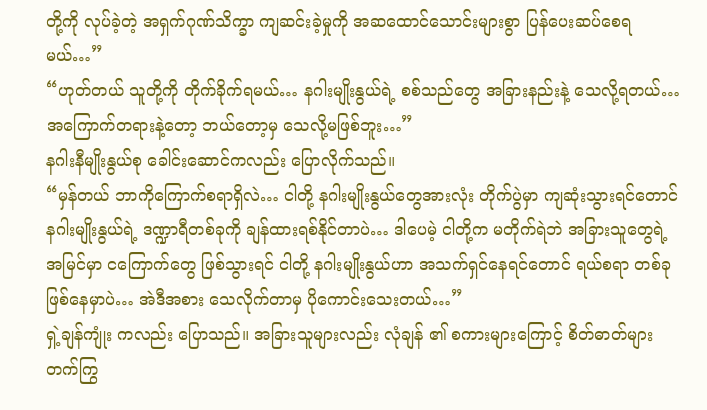တို့ကို လုပ်ခဲ့တဲ့ အရှက်ဂုဏ်သိက္ခာ ကျဆင်းခဲ့မှုကို အဆထောင်သောင်းများစွာ ပြန်ပေးဆပ်စေရမယ်…”
“ဟုတ်တယ် သူတို့ကို တိုက်ခိုက်ရမယ်… နဂါးမျိုးနွယ်ရဲ့ စစ်သည်တွေ အခြားနည်းနဲ့ သေလို့ရတယ်… အကြောက်တရားနဲ့တော့ ဘယ်တော့မှ သေလို့မဖြစ်ဘူး…”
နဂါးနီမျိုးနွယ်စု ခေါင်းဆောင်ကလည်း ပြောလိုက်သည်။
“မှန်တယ် ဘာကိုကြောက်စရာရှိလဲ… ငါတို့ နဂါးမျိုးနွယ်တွေအားလုံး တိုက်ပွဲမှာ ကျဆုံးသွားရင်တောင် နဂါးမျိုးနွယ်ရဲ့ ဒဏ္ဍာရီတစ်ခုကို ချန်ထားရစ်နိုင်တာပဲ… ဒါပေမဲ့ ငါတို့က မတိုက်ရဲဘဲ အခြားသူတွေရဲ့ အမြင်မှာ ငကြောက်တွေ ဖြစ်သွားရင် ငါတို့ နဂါးမျိုးနွယ်ဟာ အသက်ရှင်နေရင်တောင် ရယ်စရာ တစ်ခု ဖြစ်နေမှာပဲ… အဲဒီအစား သေလိုက်တာမှ ပိုကောင်းသေးတယ်…”
ရှဲ့ချန်ကျုံး ကလည်း ပြောသည်။ အခြားသူများလည်း လုံချန် ၏ စကားများကြောင့် စိတ်ဓာတ်များ တက်ကြွ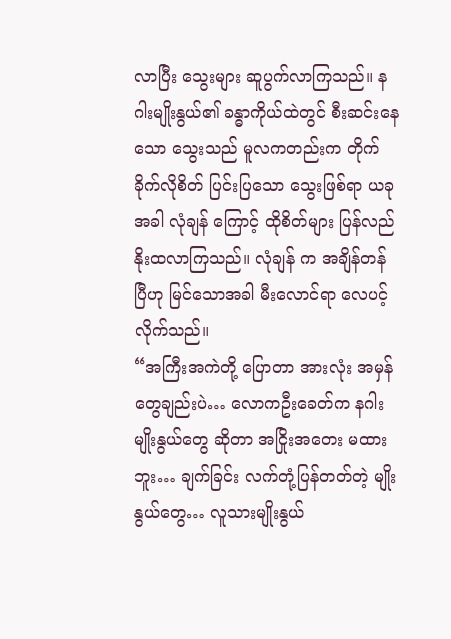လာပြီး သွေးများ ဆူပွက်လာကြသည်။ နဂါးမျိုးနွယ်၏ ခန္ဓာကိုယ်ထဲတွင် စီးဆင်းနေသော သွေးသည် မူလကတည်းက တိုက်ခိုက်လိုစိတ် ပြင်းပြသော သွေးဖြစ်ရာ ယခုအခါ လုံချန် ကြောင့် ထိုစိတ်များ ပြန်လည်နိုးထလာကြသည်။ လုံချန် က အချိန်တန်ပြီဟု မြင်သောအခါ မီးလောင်ရာ လေပင့်လိုက်သည်။
“အကြီးအကဲတို့ ပြောတာ အားလုံး အမှန်တွေချည်းပဲ… လောကဦးခေတ်က နဂါးမျိုးနွယ်တွေ ဆိုတာ အငြိုးအတေး မထားဘူး… ချက်ခြင်း လက်တုံ့ပြန်တတ်တဲ့ မျိုးနွယ်တွေ… လူသားမျိုးနွယ်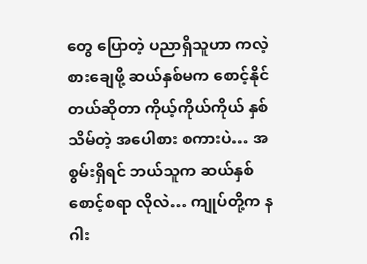တွေ ပြောတဲ့ ပညာရှိသူဟာ ကလဲ့စားချေဖို့ ဆယ်နှစ်မက စောင့်နိုင်တယ်ဆိုတာ ကိုယ့်ကိုယ်ကိုယ် နှစ်သိမ်တဲ့ အပေါစား စကားပဲ… အစွမ်းရှိရင် ဘယ်သူက ဆယ်နှစ် စောင့်စရာ လိုလဲ… ကျုပ်တို့က နဂါး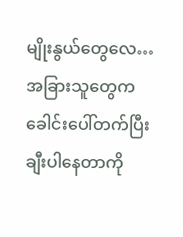မျိုးနွယ်တွေလေ… အခြားသူတွေက ခေါင်းပေါ်တက်ပြီး ချီးပါနေတာကို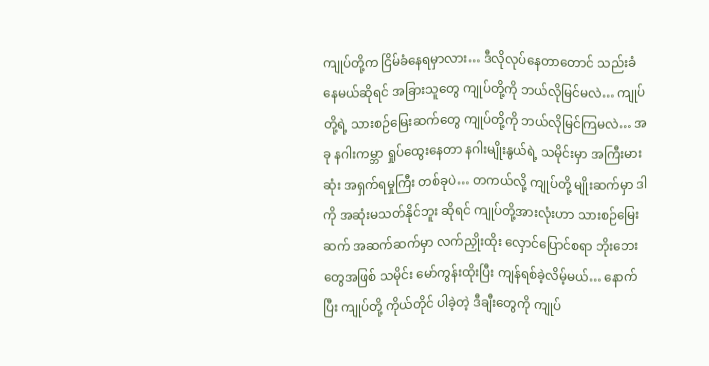ကျုပ်တို့က ငြိမ်ခံနေရမှာလား… ဒီလိုလုပ်နေတာတောင် သည်းခံနေမယ်ဆိုရင် အခြားသူတွေ ကျုပ်တို့ကို ဘယ်လိုမြင်မလဲ… ကျုပ်တို့ရဲ့ သားစဉ်မြေးဆက်တွေ ကျုပ်တို့ကို ဘယ်လိုမြင်ကြမလဲ… အခု နဂါးကမ္ဘာ ရှုပ်ထွေးနေတာ နဂါးမျိုးနွယ်ရဲ့ သမိုင်းမှာ အကြီးမားဆုံး အရှက်ရမှုကြီး တစ်ခုပဲ… တကယ်လို့ ကျုပ်တို့ မျိုးဆက်မှာ ဒါကို အဆုံးမသတ်နိုင်ဘူး ဆိုရင် ကျုပ်တို့အားလုံးဟာ သားစဉ်မြေးဆက် အဆက်ဆက်မှာ လက်ညှိုးထိုး လှောင်ပြောင်စရာ ဘိုးဘေးတွေအဖြစ် သမိုင်း မော်ကွန်းထိုးပြီး ကျန်ရစ်ခဲ့လိမ့်မယ်… နောက်ပြီး ကျုပ်တို့ ကိုယ်တိုင် ပါခဲ့တဲ့ ဒီချီးတွေကို ကျုပ်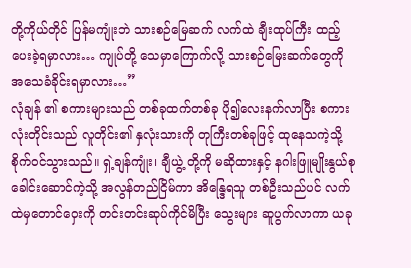တို့ကိုယ်တိုင် ပြန်မကျုံးဘဲ သားစဉ်မြေဆက် လက်ထဲ ချီးထုပ်ကြီး ထည့်ပေးခဲ့ရမှာလား… ကျုပ်တို့ သေမှာကြောက်လို့ သားစဉ်မြေးဆက်တွေကို အသေခံခိုင်းရမှာလား…”
လုံချန် ၏ စကားများသည် တစ်ခုထက်တစ်ခု ပို၍လေးနက်လာပြီး စကားလုံးတိုင်းသည် လူတိုင်း၏ နှလုံးသားကို တုကြီးတစ်ခုဖြင့် ထုနေသကဲ့သို့ စိုက်ဝင်သွားသည်။ ရှဲ့ချန်ကျုံး၊ ချီယွဲ့ တို့ကို မဆိုထားနှင့် နဂါးဖြူမျိုးနွယ်စု ခေါင်းဆောင်ကဲ့သို့ အလွန်တည်ငြိမ်ကာ အိန္ဒြေရသူ တစ်ဦးသည်ပင် လက်ထဲမှတောင်ဝှေးကို တင်းတင်းဆုပ်ကိုင်မိပြီး သွေးများ ဆူပွက်လာကာ ယခု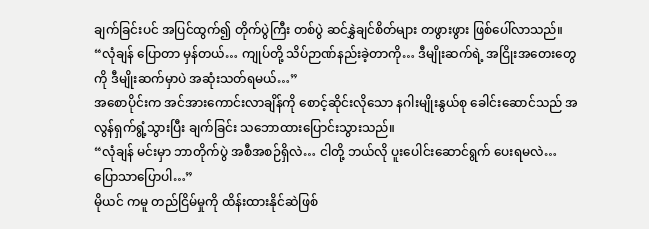ချက်ခြင်းပင် အပြင်ထွက်၍ တိုက်ပွဲကြီး တစ်ပွဲ ဆင်နွှဲချင်စိတ်များ တဖွားဖွား ဖြစ်ပေါ်လာသည်။
“လုံချန် ပြောတာ မှန်တယ်… ကျုပ်တို့ သိပ်ဉာဏ်နည်းခဲ့တာကို… ဒီမျိုးဆက်ရဲ့ အငြိုးအတေးတွေကို ဒီမျိုးဆက်မှာပဲ အဆုံးသတ်ရမယ်…”
အစောပိုင်းက အင်အားကောင်းလာချိန်ကို စောင့်ဆိုင်းလိုသော နဂါးမျိုးနွယ်စု ခေါင်းဆောင်သည် အလွန်ရှက်ရွံ့သွားပြီး ချက်ခြင်း သဘောထားပြောင်းသွားသည်။
“လုံချန် မင်းမှာ ဘာတိုက်ပွဲ အစီအစဉ်ရှိလဲ… ငါတို့ ဘယ်လို ပူးပေါင်းဆောင်ရွက် ပေးရမလဲ… ပြောသာပြောပါ…”
မိုယင် ကမူ တည်ငြိမ်မှုကို ထိန်းထားနိုင်ဆဲဖြစ်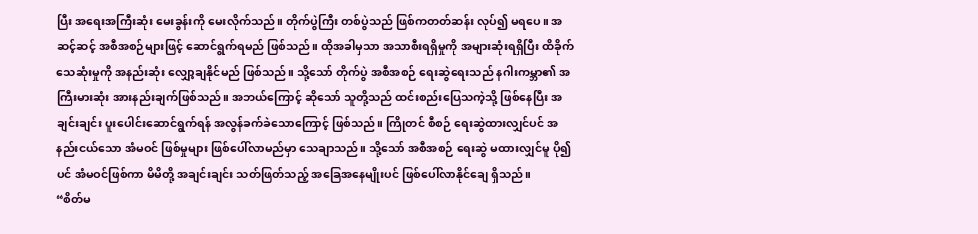ပြီး အရေးအကြီးဆုံး မေးခွန်းကို မေးလိုက်သည်။ တိုက်ပွဲကြီး တစ်ပွဲသည် ဖြစ်ကတတ်ဆန်း လုပ်၍ မရပေ။ အဆင့်ဆင့် အစီအစဉ်များဖြင့် ဆောင်ရွက်ရမည် ဖြစ်သည်။ ထိုအခါမှသာ အသာစီးရရှိမှုကို အများဆုံးရရှိပြီး ထိခိုက်သေဆုံးမှုကို အနည်းဆုံး လျှော့ချနိုင်မည် ဖြစ်သည်။ သို့သော် တိုက်ပွဲ အစီအစဉ် ရေးဆွဲရေးသည် နဂါးကမ္ဘာ၏ အကြီးမားဆုံး အားနည်းချက်ဖြစ်သည်။ အဘယ်ကြောင့် ဆိုသော် သူတို့သည် ထင်းစည်းပြေသကဲ့သို့ ဖြစ်နေပြီး အချင်းချင်း ပူးပေါင်းဆောင်ရွက်ရန် အလွန်ခက်ခဲသောကြောင့် ဖြစ်သည်။ ကြိုတင် စီစဉ် ရေးဆွဲထားလျှင်ပင် အနည်းငယ်သော အံမဝင် ဖြစ်မှုများ ဖြစ်ပေါ်လာမည်မှာ သေချာသည်။ သို့သော် အစီအစဉ် ရေးဆွဲ မထားလျှင်မူ ပို၍ပင် အံမဝင်ဖြစ်ကာ မိမိတို့ အချင်းချင်း သတ်ဖြတ်သည့် အခြေအနေမျိုးပင် ဖြစ်ပေါ်လာနိုင်ချေ ရှိသည်။
“စိတ်မ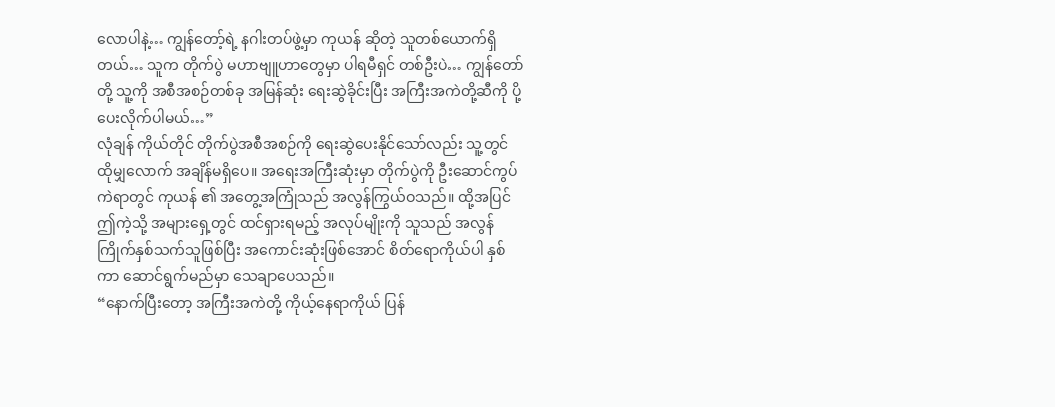လောပါနဲ့… ကျွန်တော့်ရဲ့ နဂါးတပ်ဖွဲ့မှာ ကုယန် ဆိုတဲ့ သူတစ်ယောက်ရှိတယ်… သူက တိုက်ပွဲ မဟာဗျူဟာတွေမှာ ပါရမီရှင် တစ်ဦးပဲ… ကျွန်တော်တို့ သူ့ကို အစီအစဉ်တစ်ခု အမြန်ဆုံး ရေးဆွဲခိုင်းပြီး အကြီးအကဲတို့ဆီကို ပို့ပေးလိုက်ပါမယ်…”
လုံချန် ကိုယ်တိုင် တိုက်ပွဲအစီအစဉ်ကို ရေးဆွဲပေးနိုင်သော်လည်း သူ့တွင် ထိုမျှလောက် အချိန်မရှိပေ။ အရေးအကြီးဆုံးမှာ တိုက်ပွဲကို ဦးဆောင်ကွပ်ကဲရာတွင် ကုယန် ၏ အတွေ့အကြုံသည် အလွန်ကြွယ်ဝသည်။ ထို့အပြင် ဤကဲ့သို့ အများရှေ့တွင် ထင်ရှားရမည့် အလုပ်မျိုးကို သူသည် အလွန်ကြိုက်နှစ်သက်သူဖြစ်ပြီး အကောင်းဆုံးဖြစ်အောင် စိတ်ရောကိုယ်ပါ နှစ်ကာ ဆောင်ရွက်မည်မှာ သေချာပေသည်။
“နောက်ပြီးတော့ အကြီးအကဲတို့ ကိုယ့်နေရာကိုယ် ပြန်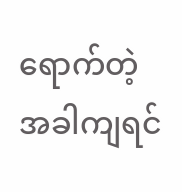ရောက်တဲ့ အခါကျရင်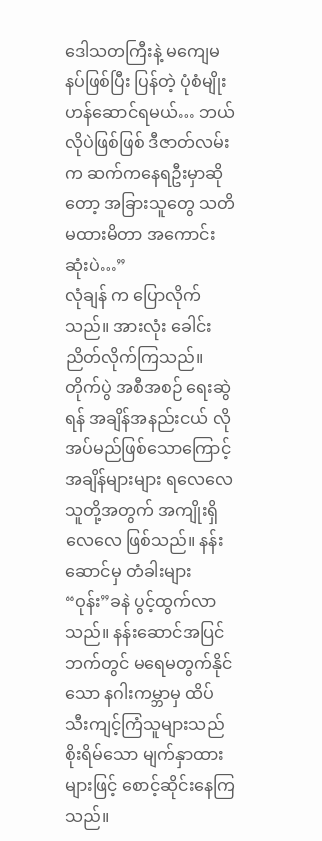ဒေါသတကြီးနဲ့ မကျေမနပ်ဖြစ်ပြီး ပြန်တဲ့ ပုံစံမျိုး ဟန်ဆောင်ရမယ်… ဘယ်လိုပဲဖြစ်ဖြစ် ဒီဇာတ်လမ်းက ဆက်ကနေရဦးမှာဆိုတော့ အခြားသူတွေ သတိမထားမိတာ အကောင်းဆုံးပဲ…”
လုံချန် က ပြောလိုက်သည်။ အားလုံး ခေါင်းညိတ်လိုက်ကြသည်။ တိုက်ပွဲ အစီအစဉ် ရေးဆွဲရန် အချိန်အနည်းငယ် လိုအပ်မည်ဖြစ်သောကြောင့် အချိန်များများ ရလေလေ သူတို့အတွက် အကျိုးရှိလေလေ ဖြစ်သည်။ နန်းဆောင်မှ တံခါးများ “ဝုန်း”ခနဲ ပွင့်ထွက်လာသည်။ နန်းဆောင်အပြင်ဘက်တွင် မရေမတွက်နိုင်သော နဂါးကမ္ဘာမှ ထိပ်သီးကျင့်ကြံသူများသည် စိုးရိမ်သော မျက်နှာထားများဖြင့် စောင့်ဆိုင်းနေကြသည်။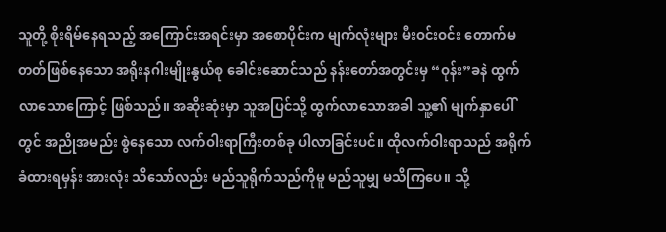သူတို့ စိုးရိမ်နေရသည့် အကြောင်းအရင်းမှာ အစောပိုင်းက မျက်လုံးများ မီးဝင်းဝင်း တောက်မတတ်ဖြစ်နေသော အရိုးနဂါးမျိုးနွယ်စု ခေါင်းဆောင်သည် နန်းတော်အတွင်းမှ “ဝုန်း”ခနဲ ထွက်လာသောကြောင့် ဖြစ်သည်။ အဆိုးဆုံးမှာ သူအပြင်သို့ ထွက်လာသောအခါ သူ့၏ မျက်နှာပေါ်တွင် အညိုအမည်း စွဲနေသော လက်ဝါးရာကြီးတစ်ခု ပါလာခြင်းပင်။ ထိုလက်ဝါးရာသည် အရိုက်ခံထားရမှန်း အားလုံး သိသော်လည်း မည်သူရိုက်သည်ကိုမူ မည်သူမျှ မသိကြပေ။ သို့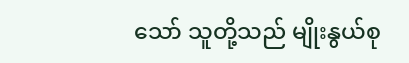သော် သူတို့သည် မျိုးနွယ်စု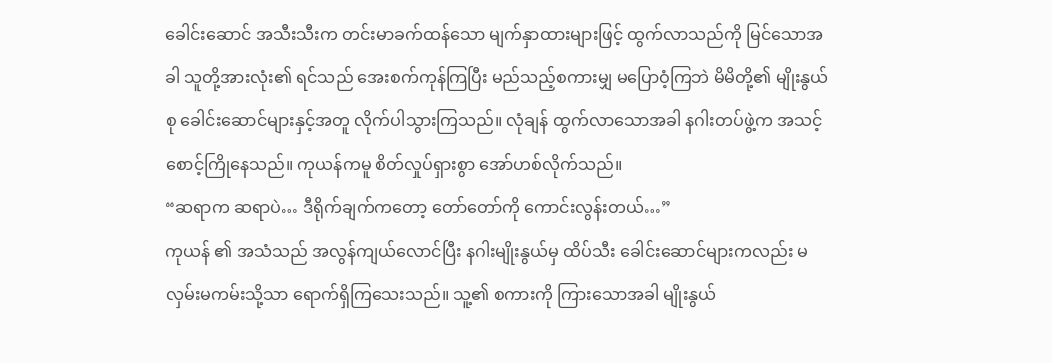ခေါင်းဆောင် အသီးသီးက တင်းမာခက်ထန်သော မျက်နှာထားများဖြင့် ထွက်လာသည်ကို မြင်သောအခါ သူတို့အားလုံး၏ ရင်သည် အေးစက်ကုန်ကြပြီး မည်သည့်စကားမျှ မပြောဝံ့ကြဘဲ မိမိတို့၏ မျိုးနွယ်စု ခေါင်းဆောင်များနှင့်အတူ လိုက်ပါသွားကြသည်။ လုံချန် ထွက်လာသောအခါ နဂါးတပ်ဖွဲ့က အသင့်စောင့်ကြိုနေသည်။ ကုယန်ကမူ စိတ်လှုပ်ရှားစွာ အော်ဟစ်လိုက်သည်။
“ဆရာက ဆရာပဲ… ဒီရိုက်ချက်ကတော့ တော်တော်ကို ကောင်းလွန်းတယ်…”
ကုယန် ၏ အသံသည် အလွန်ကျယ်လောင်ပြီး နဂါးမျိုးနွယ်မှ ထိပ်သီး ခေါင်းဆောင်များကလည်း မလှမ်းမကမ်းသို့သာ ရောက်ရှိကြသေးသည်။ သူ့၏ စကားကို ကြားသောအခါ မျိုးနွယ်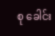စု ခေါင်း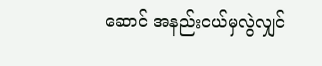ဆောင် အနည်းငယ်မှလွဲလျှင်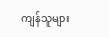ကျန်သူများ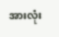အားလုံး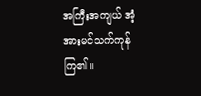အကြီးအကျယ် အံ့အားမင်သက်ကုန်ကြ၏။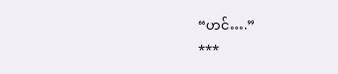“ဟင်….”
***